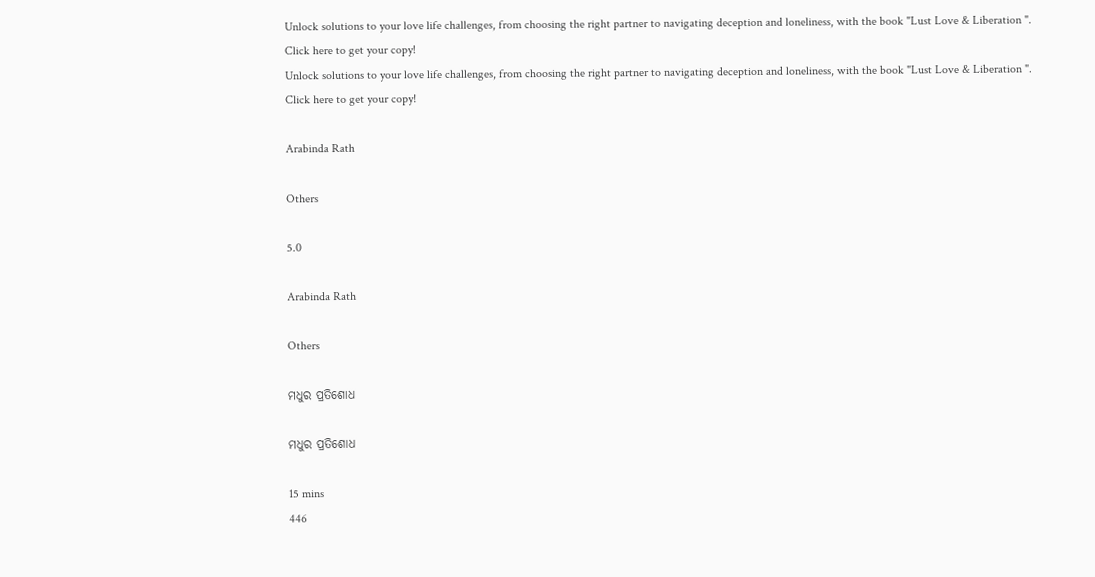Unlock solutions to your love life challenges, from choosing the right partner to navigating deception and loneliness, with the book "Lust Love & Liberation ". Click here to get your copy!
Unlock solutions to your love life challenges, from choosing the right partner to navigating deception and loneliness, with the book "Lust Love & Liberation ". Click here to get your copy!

Arabinda Rath

Others

5.0

Arabinda Rath

Others

ମଧୁର ପ୍ରତିଶୋଧ

ମଧୁର ପ୍ରତିଶୋଧ

15 mins
446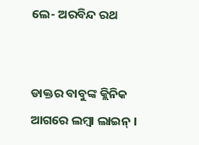ଲେ- ଅରବିନ୍ଦ ରଥ


ଡାକ୍ତର ବାବୁଙ୍କ କ୍ଲିନିକ ଆଗରେ ଲମ୍ବା ଲାଇନ୍ ।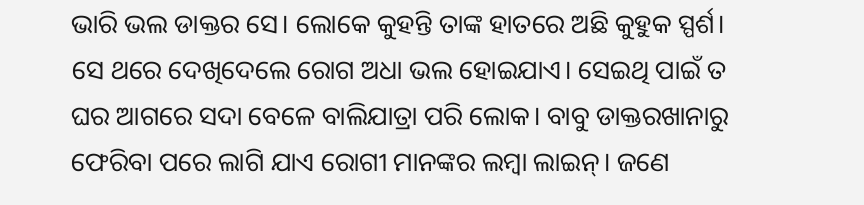ଭାରି ଭଲ ଡାକ୍ତର ସେ। ଲୋକେ କୁହନ୍ତି ତାଙ୍କ ହାତରେ ଅଛି କୁହୁକ ସ୍ପର୍ଶ। ସେ ଥରେ ଦେଖିଦେଲେ ରୋଗ ଅଧା ଭଲ ହୋଇଯାଏ। ସେଇଥି ପାଇଁ ତ ଘର ଆଗରେ ସଦା ବେଳେ ବାଲିଯାତ୍ରା ପରି ଲୋକ। ବାବୁ ଡାକ୍ତରଖାନାରୁ ଫେରିବା ପରେ ଲାଗି ଯାଏ ରୋଗୀ ମାନଙ୍କର ଲମ୍ବା ଲାଇନ୍। ଜଣେ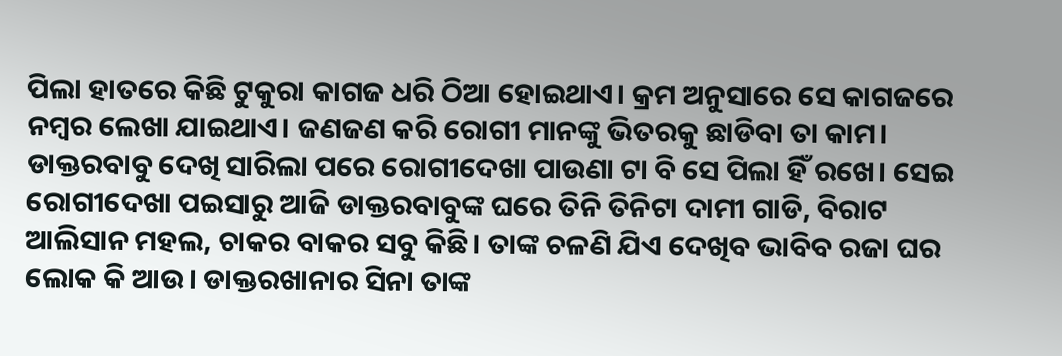ପିଲା ହାତରେ କିଛି ଟୁକୁରା କାଗଜ ଧରି ଠିଆ ହୋଇଥାଏ। କ୍ରମ ଅନୁସାରେ ସେ କାଗଜରେ ନମ୍ବର ଲେଖା ଯାଇଥାଏ। ଜଣଜଣ କରି ରୋଗୀ ମାନଙ୍କୁ ଭିତରକୁ ଛାଡିବା ତା କାମ। ଡାକ୍ତରବାବୁ ଦେଖି ସାରିଲା ପରେ ରୋଗୀଦେଖା ପାଉଣା ଟା ବି ସେ ପିଲା ହିଁ ରଖେ। ସେଇ ରୋଗୀଦେଖା ପଇସାରୁ ଆଜି ଡାକ୍ତରବାବୁଙ୍କ ଘରେ ତିନି ତିନିଟା ଦାମୀ ଗାଡି, ବିରାଟ ଆଲିସାନ ମହଲ, ଚାକର ବାକର ସବୁ କିଛି। ତାଙ୍କ ଚଳଣି ଯିଏ ଦେଖିବ ଭାବିବ ରଜା ଘର ଲୋକ କି ଆଉ। ଡାକ୍ତରଖାନାର ସିନା ତାଙ୍କ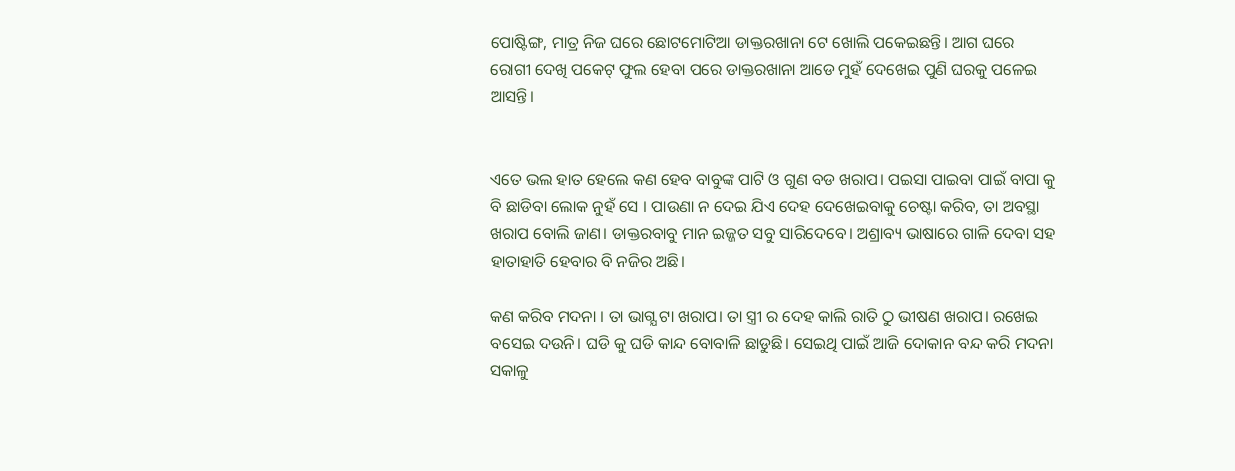ପୋଷ୍ଟିଙ୍ଗ, ମାତ୍ର ନିଜ ଘରେ ଛୋଟମୋଟିଆ ଡାକ୍ତରଖାନା ଟେ ଖୋଲି ପକେଇଛନ୍ତି। ଆଗ ଘରେ ରୋଗୀ ଦେଖି ପକେଟ୍ ଫୁଲ ହେବା ପରେ ଡାକ୍ତରଖାନା ଆଡେ ମୁହଁ ଦେଖେଇ ପୁଣି ଘରକୁ ପଳେଇ ଆସନ୍ତି।


ଏତେ ଭଲ ହାତ ହେଲେ କଣ ହେବ ବାବୁଙ୍କ ପାଟି ଓ ଗୁଣ ବଡ ଖରାପ। ପଇସା ପାଇବା ପାଇଁ ବାପା କୁ ବି ଛାଡିବା ଲୋକ ନୁହଁ ସେ । ପାଉଣା ନ ଦେଇ ଯିଏ ଦେହ ଦେଖେଇବାକୁ ଚେଷ୍ଟା କରିବ, ତା ଅବସ୍ଥା ଖରାପ ବୋଲି ଜାଣ। ଡାକ୍ତରବାବୁ ମାନ ଇଜ୍ଜତ ସବୁ ସାରିଦେବେ। ଅଶ୍ରାବ୍ୟ ଭାଷାରେ ଗାଳି ଦେବା ସହ ହାତାହାତି ହେବାର ବି ନଜିର ଅଛି।

କଣ କରିବ ମଦନା । ତା ଭାଗ୍ଯ ଟା ଖରାପ। ତା ସ୍ତ୍ରୀ ର ଦେହ କାଲି ରାତି ଠୁ ଭୀଷଣ ଖରାପ। ରଖେଇ ବସେଇ ଦଉନି। ଘଡି କୁ ଘଡି କାନ୍ଦ ବୋବାଳି ଛାଡୁଛି। ସେଇଥି ପାଇଁ ଆଜି ଦୋକାନ ବନ୍ଦ କରି ମଦନା ସକାଳୁ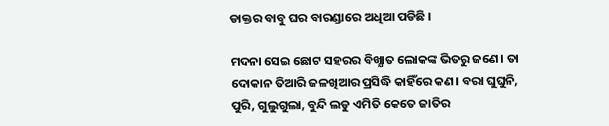ଡାକ୍ତର ବାବୁ ଘର ବାରଣ୍ଡାରେ ଅଧିଆ ପଡିଛି ।

ମଦନା ସେଇ ଛୋଟ ସହରର ବିଖ୍ଯାତ ଲୋକଙ୍କ ଭିତରୁ ଜଣେ। ତା ଦୋକାନ ତିଆରି ଜଳଖିଆର ପ୍ରସିଦ୍ଧି କାହିଁରେ କଣ। ବରା ଘୁଘୁନି, ପୁରି, ଗୁଲୁଗୁଲା, ବୁନ୍ଦି ଲଡୁ ଏମିତି କେତେ ଜାତିର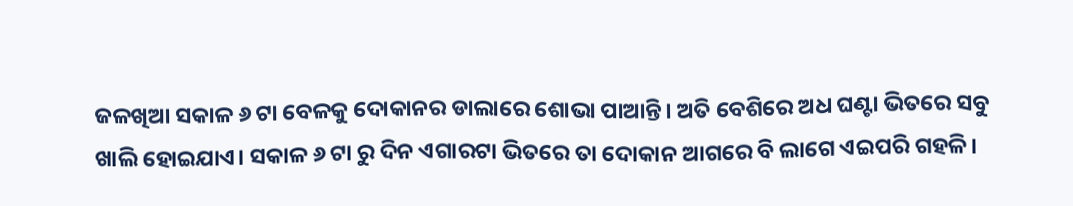ଜଳଖିଆ ସକାଳ ୬ ଟା ବେଳକୁ ଦୋକାନର ଡାଲାରେ ଶୋଭା ପାଆନ୍ତି। ଅତି ବେଶିରେ ଅଧ ଘଣ୍ଟା ଭିତରେ ସବୁ ଖାଲି ହୋଇଯାଏ। ସକାଳ ୬ ଟା ରୁ ଦିନ ଏଗାରଟା ଭିତରେ ତା ଦୋକାନ ଆଗରେ ବି ଲାଗେ ଏଇପରି ଗହଳି।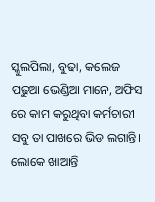ସ୍କୁଲପିଲା, ବୁଢା, କଲେଜ ପଢୁଆ ଭେଣ୍ଡିଆ ମାନେ, ଅଫିସ ରେ କାମ କରୁଥିବା କର୍ମଚାରୀ ସବୁ ତା ପାଖରେ ଭିଡ ଲଗାନ୍ତି। ଲୋକେ ଖାଆନ୍ତି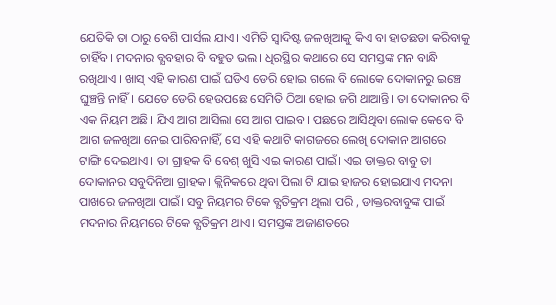ଯେତିକି ତା ଠାରୁ ବେଶି ପାର୍ସଲ ଯାଏ। ଏମିତି ସ୍ବାଦିଷ୍ଟ ଜଳଖିଆକୁ କିଏ ବା ହାତଛଡା କରିବାକୁ ଚାହିଁବ। ମଦନାର ବ୍ଯବହାର ବି ବହୁତ ଭଲ। ଧିରସ୍ଥିର କଥାରେ ସେ ସମସ୍ତଙ୍କ ମନ ବାନ୍ଧି ରଖିଥାଏ । ଖାସ୍ ଏହି କାରଣ ପାଇଁ ଘଡିଏ ଡେରି ହୋଇ ଗଲେ ବି ଲୋକେ ଦୋକାନରୁ ଇଞ୍ଚେ ଘୁଞ୍ଚନ୍ତି ନାହିଁ। ଯେତେ ଡେରି ହେଉପଛେ ସେମିତି ଠିଆ ହୋଇ ଜଗି ଥାଆନ୍ତି। ତା ଦୋକାନର ବି ଏକ ନିୟମ ଅଛି। ଯିଏ ଆଗ ଆସିଲା ସେ ଆଗ ପାଇବ। ପଛରେ ଆସିଥିବା ଲୋକ କେବେ ବି ଆଗ ଜଳଖିଆ ନେଇ ପାରିବନାହିଁ, ସେ ଏହି କଥାଟି କାଗଜରେ ଲେଖି ଦୋକାନ ଆଗରେ ଟାଙ୍ଗି ଦେଇଥାଏ। ତା ଗ୍ରାହକ ବି ବେଶ୍ ଖୁସି ଏଇ କାରଣ ପାଇଁ। ଏଇ ଡାକ୍ତର ବାବୁ ତା ଦୋକାନର ସବୁଦିନିଆ ଗ୍ରାହକ। କ୍ଲିନିକରେ ଥିବା ପିଲା ଟି ଯାଇ ହାଜର ହୋଇଯାଏ ମଦନା ପାଖରେ ଜଳଖିଆ ପାଇଁ। ସବୁ ନିୟମର ଟିକେ ବ୍ଯତିକ୍ରମ ଥିଲା ପରି , ଡାକ୍ତରବାବୁଙ୍କ ପାଇଁ ମଦନାର ନିୟମରେ ଟିକେ ବ୍ଯତିକ୍ରମ ଥାଏ। ସମସ୍ତଙ୍କ ଅଜାଣତରେ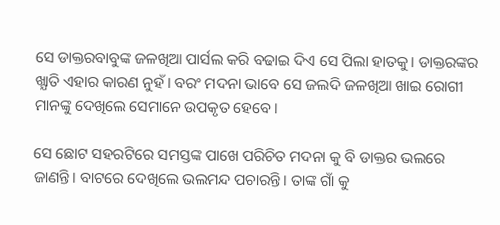ସେ ଡାକ୍ତରବାବୁଙ୍କ ଜଳଖିଆ ପାର୍ସଲ କରି ବଢାଇ ଦିଏ ସେ ପିଲା ହାତକୁ। ଡାକ୍ତରଙ୍କର ଖ୍ଯାତି ଏହାର କାରଣ ନୁହଁ। ବରଂ ମଦନା ଭାବେ ସେ ଜଲଦି ଜଳଖିଆ ଖାଇ ରୋଗୀ ମାନଙ୍କୁ ଦେଖିଲେ ସେମାନେ ଉପକୃତ ହେବେ।

ସେ ଛୋଟ ସହରଟିରେ ସମସ୍ତଙ୍କ ପାଖେ ପରିଚିତ ମଦନା କୁ ବି ଡାକ୍ତର ଭଲରେ ଜାଣନ୍ତି। ବାଟରେ ଦେଖିଲେ ଭଲମନ୍ଦ ପଚାରନ୍ତି। ତାଙ୍କ ଗାଁ କୁ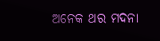ଅନେକ ଥର ମଦନା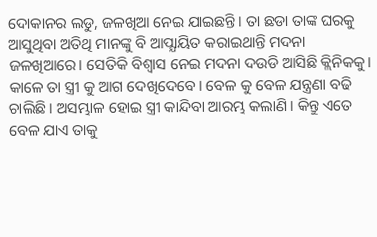ଦୋକାନର ଲଡୁ, ଜଳଖିଆ ନେଇ ଯାଇଛନ୍ତି। ତା ଛଡା ତାଙ୍କ ଘରକୁ ଆସୁଥିବା ଅତିଥି ମାନଙ୍କୁ ବି ଆପ୍ଯାୟିତ କରାଇଥାନ୍ତି ମଦନା ଜଳଖିଆରେ। ସେତିକି ବିଶ୍ବାସ ନେଇ ମଦନା ଦଉଡି ଆସିଛି କ୍ଲିନିକକୁ। କାଳେ ତା ସ୍ତ୍ରୀ କୁ ଆଗ ଦେଖିଦେବେ। ବେଳ କୁ ବେଳ ଯନ୍ତ୍ରଣା ବଢି ଚାଲିଛି। ଅସମ୍ଭାଳ ହୋଇ ସ୍ତ୍ରୀ କାନ୍ଦିବା ଆରମ୍ଭ କଲାଣି। କିନ୍ତୁ ଏତେ ବେଳ ଯାଏ ତାକୁ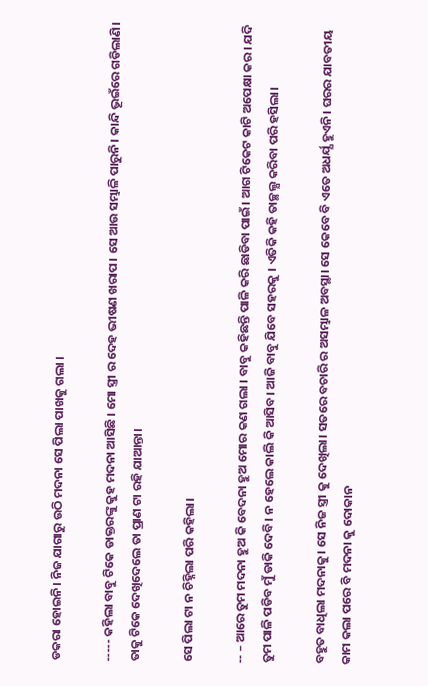ଡକରା ହୋଇନି। ନିଜ ଯାଗାରୁ ଉଠି ମଦନା ସେ ପିଲା ପାଖକୁ ଗଲା ।

----- କହିଲା ବାବୁ ଟିକେ ଡାକ୍ତରଙ୍କୁ କୁହ ମଦନା ଆସିଛି । ମୋ ସ୍ତ୍ରୀ ର ଦେହ ଭୀଷଣ ଖରାପ। ସେ ଆଉ ସମ୍ଭାଳି ପାରୁନି। କାନ୍ଦି ଭୂଇଁରେ ଗଡିଲାଣି। ତାକୁ ଟିକେ ଦେଖିଦେଲେ ତା ପ୍ରାଣ ଟା ରହି ଯାଆନ୍ତା।

ସେ ପିଲା ଟା ନ ଚିହ୍ନିଲା ପରି କହିଲା।

-- – ଆରେ ତୁମ ମଦନା ହୁଅ କି ବେଦନା ହୁଅ ମୋର କଣ ଗଲା । ବାବୁ କହିଛନ୍ତି ପାଳି କରି ଛାଡିବା ପାଇଁ। ଆଗ ଟିକେଟ କାଟି ଅପେକ୍ଷା କର। ଯଦି ତୁମ ପାଳି ପଡିବ ମୁଁ ଡାକି ଦେବି। ନ ହେଲେ କାଲି କି ଆସିବ। ଆଜି ବାବୁ ଯିବେ ସହରକୁ । ଏତିକି କହି ତାଚ୍ଛଲ୍ଯ କରିବା ପରି ହସିଲା।

ବହୁତ ବାଧିଲା ମଦନାକୁ। ସେ ନିଜ ସ୍ତ୍ରୀ କୁ ଦେଖିଲା। ସତରେ ବଚାରି ର ଅସମ୍ଭାଳ ଅବସ୍ଥା। ସେ କେବେ ବି ଏତେ ଅଧର୍ଯ୍ଯ ହୁଏନି। ଘରର ଯାବତୀୟ କାମ କଲା ପରେ ବି ମଦନା କୁ ଦୋକାନ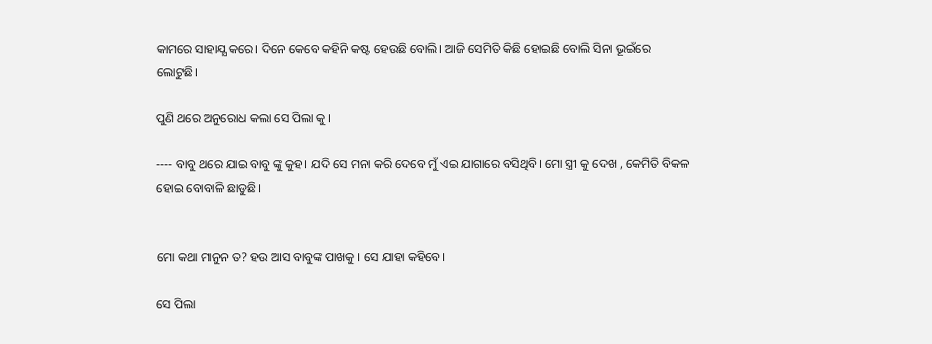କାମରେ ସାହାଯ୍ଯ କରେ। ଦିନେ କେବେ କହିନି କଷ୍ଟ ହେଉଛି ବୋଲି। ଆଜି ସେମିତି କିଛି ହୋଇଛି ବୋଲି ସିନା ଭୂଇଁରେ ଲୋଟୁଛି।

ପୁଣି ଥରେ ଅନୁରୋଧ କଲା ସେ ପିଲା କୁ ।

---- ବାବୁ ଥରେ ଯାଇ ବାବୁ ଙ୍କୁ କୁହ। ଯଦି ସେ ମନା କରି ଦେବେ ମୁଁ ଏଇ ଯାଗାରେ ବସିଥିବି। ମୋ ସ୍ତ୍ରୀ କୁ ଦେଖ , କେମିତି ବିକଳ ହୋଇ ବୋବାଳି ଛାଡୁଛି।


ମୋ କଥା ମାନୁନ ତ? ହଉ ଆସ ବାବୁଙ୍କ ପାଖକୁ । ସେ ଯାହା କହିବେ।

ସେ ପିଲା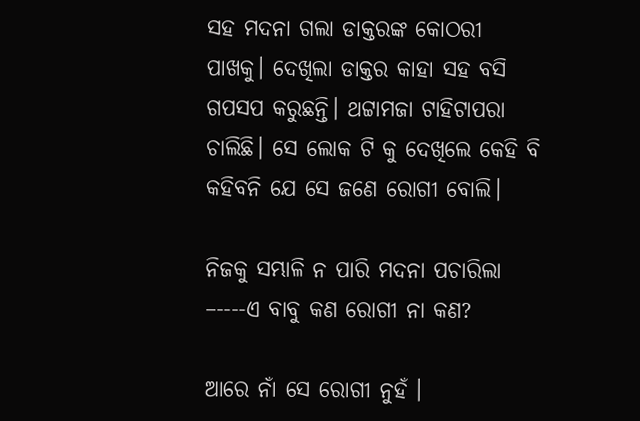ସହ ମଦନା ଗଲା ଡାକ୍ତରଙ୍କ କୋଠରୀ ପାଖକୁ। ଦେଖିଲା ଡାକ୍ତର କାହା ସହ ବସି ଗପସପ କରୁଛନ୍ତି। ଥଟ୍ଟାମଜା ଟାହିଟାପରା ଚାଲିଛି। ସେ ଲୋକ ଟି କୁ ଦେଖିଲେ କେହି ବି କହିବନି ଯେ ସେ ଜଣେ ରୋଗୀ ବୋଲି।

ନିଜକୁ ସମ୍ଭାଳି ନ ପାରି ମଦନା ପଚାରିଲା –----ଏ ବାବୁ କଣ ରୋଗୀ ନା କଣ?

ଆରେ ନାଁ ସେ ରୋଗୀ ନୁହଁ ।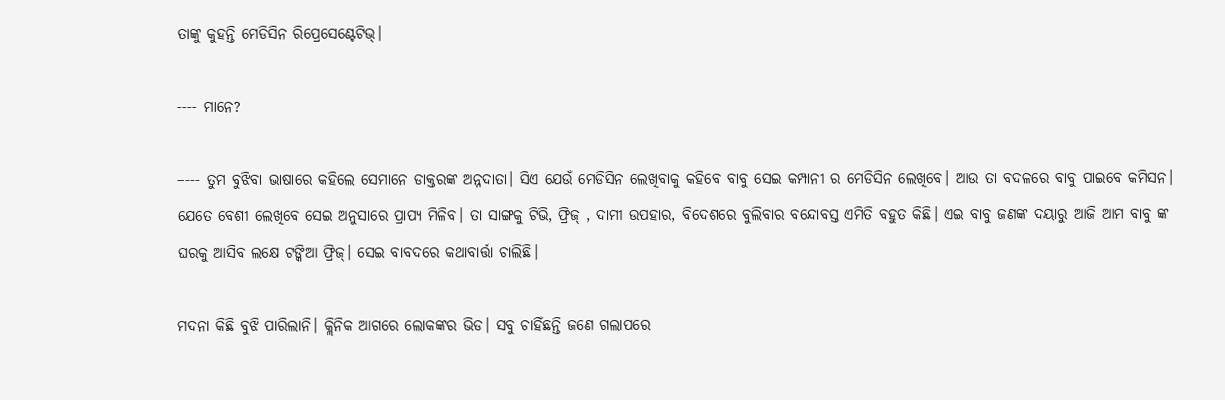ତାଙ୍କୁ କୁହନ୍ତି ମେଡିସିନ ରିପ୍ରେସେଣ୍ଟେଟିଭ୍।

---- ମାନେ?

–--- ତୁମ ବୁଝିବା ଭାଷାରେ କହିଲେ ସେମାନେ ଡାକ୍ତରଙ୍କ ଅନ୍ନଦାତା। ସିଏ ଯେଉଁ ମେଡିସିନ ଲେଖିବାକୁ କହିବେ ବାବୁ ସେଇ କମ୍ପାନୀ ର ମେଡିସିନ ଲେଖିବେ। ଆଉ ତା ବଦଳରେ ବାବୁ ପାଇବେ କମିସନ। ଯେତେ ବେଶୀ ଲେଖିବେ ସେଇ ଅନୁସାରେ ପ୍ରାପ୍ଯ ମିଳିବ। ତା ସାଙ୍ଗକୁ ଟିଭି, ଫ୍ରିଜ୍ , ଦାମୀ ଉପହାର, ବିଦେଶରେ ବୁଲିବାର ବନ୍ଦୋବସ୍ତ ଏମିତି ବହୁତ କିଛି। ଏଇ ବାବୁ ଜଣଙ୍କ ଦୟାରୁ ଆଜି ଆମ ବାବୁ ଙ୍କ ଘରକୁ ଆସିବ ଲକ୍ଷେ ଟଙ୍କିଆ ଫ୍ରିଜ୍। ସେଇ ବାବଦରେ କଥାବାର୍ତ୍ତା ଚାଲିଛି।

ମଦନା କିଛି ବୁଝି ପାରିଲାନି। କ୍ଲିନିକ ଆଗରେ ଲୋକଙ୍କର ଭିଡ। ସବୁ ଚାହିଁଛନ୍ତି ଜଣେ ଗଲାପରେ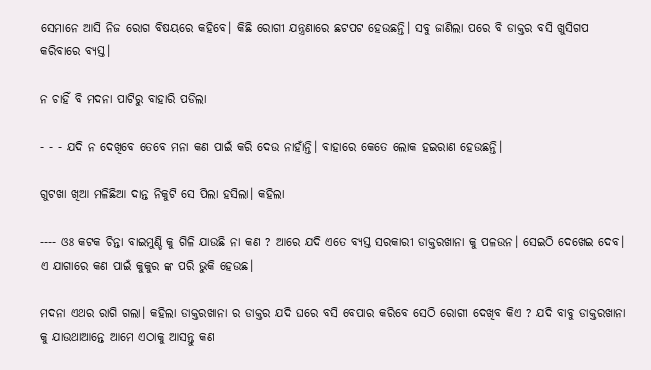ସେମାନେ ଆସି ନିଜ ରୋଗ ବିଷୟରେ କହିବେ। କିଛି ରୋଗୀ ଯନ୍ତ୍ରଣାରେ ଛଟପଟ ହେଉଛନ୍ତି। ସବୁ ଜାଣିଲା ପରେ ବି ଡାକ୍ତର ବସି ଖୁସିଗପ କରିବାରେ ବ୍ଯସ୍ତ।

ନ ଚାହିଁ ବି ମଦନା ପାଟିରୁ ବାହାରି ପଡିଲା

- - - ଯଦି ନ ଦେଖିବେ ତେବେ ମନା କଣ ପାଇଁ କରି ଦେଉ ନାହାଁନ୍ତି। ବାହାରେ କେତେ ଲୋକ ହଇରାଣ ହେଉଛନ୍ତି।

ଗୁଟଖା ଖିଆ ମଳିଛିଆ ଦାନ୍ତ ନିକୁଟି ସେ ପିଲା ହସିଲା। କହିଲା

---- ଓଃ କଟକ ଚିନ୍ତା ବାଇମୁଣ୍ଡି କୁ ଗିଳି ଯାଉଛି ନା କଣ ? ଆରେ ଯଦି ଏତେ ବ୍ଯସ୍ତ ସରକାରୀ ଡାକ୍ତରଖାନା କୁ ପଳଉନ। ସେଇଠି ଦେଖେଇ ଦେବ। ଏ ଯାଗାରେ କଣ ପାଇଁ କୁକୁର ଙ୍କ ପରି ଭୁକି ହେଉଛ।

ମଦନା ଏଥର ରାଗି ଗଲା। କହିଲା ଡାକ୍ତରଖାନା ର ଡାକ୍ତର ଯଦି ଘରେ ବସି ବେପାର କରିବେ ସେଠି ରୋଗୀ ଦେଖିବ କିଏ ? ଯଦି ବାବୁ ଡାକ୍ତରଖାନା କୁ ଯାଉଥାଆନ୍ତେ ଆମେ ଏଠାକୁ ଆସନ୍ତୁ କଣ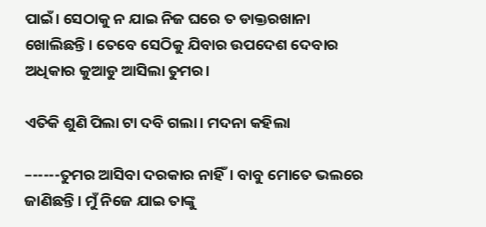ପାଇଁ। ସେଠାକୁ ନ ଯାଇ ନିଜ ଘରେ ତ ଡାକ୍ତରଖାନା ଖୋଲିଛନ୍ତି। ତେବେ ସେଠିକୁ ଯିବାର ଉପଦେଶ ଦେବାର ଅଧିକାର କୁଆଡୁ ଆସିଲା ତୁମର।

ଏତିକି ଶୁଣି ପିଲା ଟା ଦବି ଗଲା। ମଦନା କହିଲା

–-----ତୁମର ଆସିବା ଦରକାର ନାହିଁ। ବାବୁ ମୋତେ ଭଲରେ ଜାଣିଛନ୍ତି। ମୁଁ ନିଜେ ଯାଇ ତାଙ୍କୁ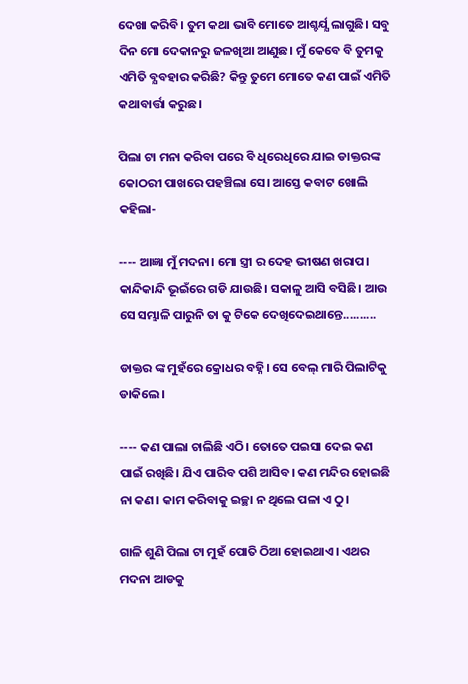ଦେଖା କରିବି। ତୁମ କଥା ଭାବି ମୋତେ ଆଶ୍ଚର୍ଯ୍ଯ ଲାଗୁଛି। ସବୁ ଦିନ ମୋ ଦେକାନରୁ ଜଳଖିଆ ଆଣୁଛ। ମୁଁ କେବେ ବି ତୁମକୁ ଏମିତି ବ୍ଯବହାର କରିଛି? କିନ୍ତୁ ତୁମେ ମୋତେ କଣ ପାଇଁ ଏମିତି କଥାବାର୍ତ୍ତା କରୁଛ।

ପିଲା ଟା ମନା କରିବା ପରେ ବି ଧିରେଧିରେ ଯାଇ ଡାକ୍ତରଙ୍କ କୋଠରୀ ପାଖରେ ପହଞ୍ଚିଲା ସେ। ଆସ୍ତେ କବାଟ ଖୋଲି କହିଲା-

---- ଆଜ୍ଞା ମୁଁ ମଦନା। ମୋ ସ୍ତ୍ରୀ ର ଦେହ ଭୀଷଣ ଖରାପ। କାନ୍ଦିକାନ୍ଦି ଭୂଇଁରେ ଗଡି ଯାଉଛି। ସକାଳୁ ଆସି ବସିଛି। ଆଉ ସେ ସମ୍ଭାଳି ପାରୁନି ତା କୁ ଟିକେ ଦେଖିଦେଇଥାନ୍ତେ..........

ଡାକ୍ତର ଙ୍କ ମୁହଁରେ କ୍ରୋଧର ବହ୍ନି। ସେ ବେଲ୍ ମାରି ପିଲାଟିକୁ ଡାକିଲେ।

---- କଣ ପାଲା ଚାଲିଛି ଏଠି। ତୋତେ ପଇସା ଦେଇ କଣ ପାଇଁ ରଖିଛି। ଯିଏ ପାରିବ ପଶି ଆସିବ। କଣ ମନ୍ଦିର ହୋଇଛି ନା କଣ। କାମ କରିବାକୁ ଇଚ୍ଛା ନ ଥିଲେ ପଳା ଏ ଠୁ।

ଗାଳି ଶୁଣି ପିଲା ଟା ମୁହଁ ପୋତି ଠିଆ ହୋଇଥାଏ। ଏଥର ମଦନା ଆଡକୁ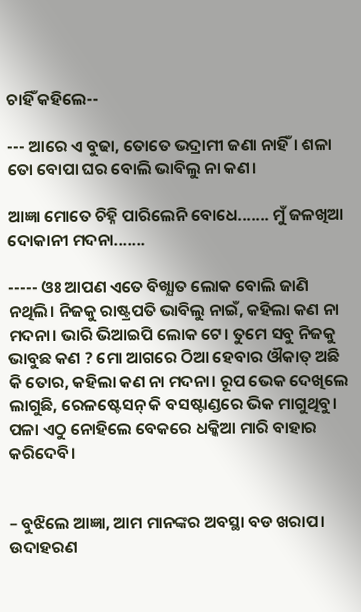ଚାହିଁ କହିଲେ--

--- ଆରେ ଏ ବୁଢା, ତୋତେ ଭଦ୍ରାମୀ ଜଣା ନାହିଁ। ଶଳା ତୋ ବୋପା ଘର ବୋଲି ଭାବିଲୁ ନା କଣ।

ଆଜ୍ଞା ମୋତେ ଚିହ୍ନି ପାରିଲେନି ବୋଧେ....... ମୁଁ ଜଳଖିଆ ଦୋକାନୀ ମଦନା.......

----- ଓଃ ଆପଣ ଏତେ ବିଖ୍ଯାତ ଲୋକ ବୋଲି ଜାଣି ନଥିଲି। ନିଜକୁ ରାଷ୍ଟ୍ରପତି ଭାବିଲୁ ନାଇଁ, କହିଲା କଣ ନା ମଦନା। ଭାରି ଭିଆଇପି ଲୋକ ଟେ। ତୁମେ ସବୁ ନିଜକୁ ଭାବୁଛ କଣ ? ମୋ ଆଗରେ ଠିଆ ହେବାର ଔକାତ୍ ଅଛି କି ତୋର, କହିଲା କଣ ନା ମଦନା। ରୂପ ଭେକ ଦେଖିଲେ ଲାଗୁଛି, ରେଳଷ୍ଟେସନ୍ କି ବସଷ୍ଟାଣ୍ଡରେ ଭିକ ମାଗୁଥିବୁ। ପଳା ଏଠୁ ନୋହିଲେ ବେକରେ ଧକ୍କିଆ ମାରି ବାହାର କରିଦେବି।


– ବୁଝିଲେ ଆଜ୍ଞା, ଆମ ମାନଙ୍କର ଅବସ୍ଥା ବଡ ଖରାପ। ଉଦାହରଣ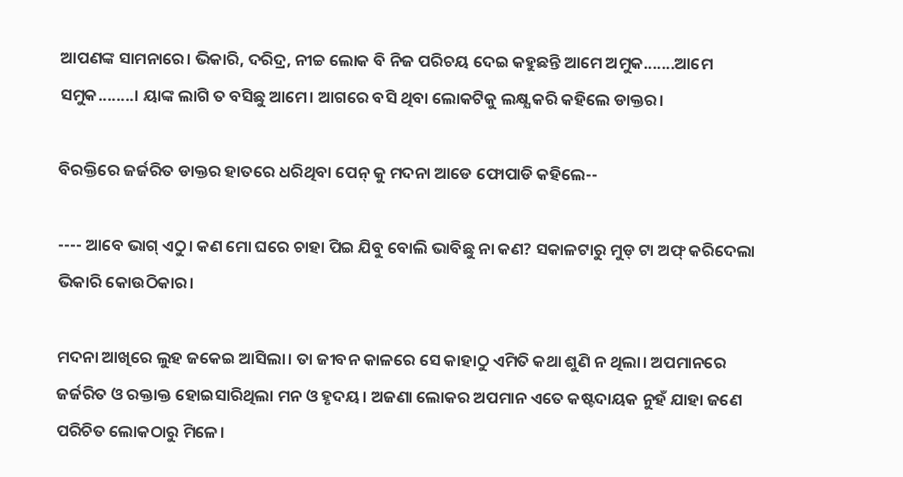ଆପଣଙ୍କ ସାମନାରେ। ଭିକାରି, ଦରିଦ୍ର, ନୀଚ୍ଚ ଲୋକ ବି ନିଜ ପରିଚୟ ଦେଇ କହୁଛନ୍ତି ଆମେ ଅମୁକ.......ଆମେ ସମୁକ........। ୟାଙ୍କ ଲାଗି ତ ବସିଛୁ ଆମେ। ଆଗରେ ବସି ଥିବା ଲୋକଟିକୁ ଲକ୍ଷ୍ଯ କରି କହିଲେ ଡାକ୍ତର।

ବିରକ୍ତିରେ ଜର୍ଜରିତ ଡାକ୍ତର ହାତରେ ଧରିଥିବା ପେନ୍ କୁ ମଦନା ଆଡେ ଫୋପାଡି କହିଲେ--

---- ଆବେ ଭାଗ୍ ଏଠୁ। କଣ ମୋ ଘରେ ଚାହା ପିଇ ଯିବୁ ବୋଲି ଭାବିଛୁ ନା କଣ? ସକାଳଟାରୁ ମୁଡ୍ ଟା ଅଫ୍ କରିଦେଲା ଭିକାରି କୋଉଠିକାର।

ମଦନା ଆଖିରେ ଲୁହ ଜକେଇ ଆସିଲା। ତା ଜୀବନ କାଳରେ ସେ କାହାଠୁ ଏମିତି କଥା ଶୁଣି ନ ଥିଲା। ଅପମାନରେ ଜର୍ଜରିତ ଓ ରକ୍ତାକ୍ତ ହୋଇସାରିଥିଲା ମନ ଓ ହୃଦୟ। ଅଜଣା ଲୋକର ଅପମାନ ଏତେ କଷ୍ଟଦାୟକ ନୁହଁ ଯାହା ଜଣେ ପରିଚିତ ଲୋକଠାରୁ ମିଳେ।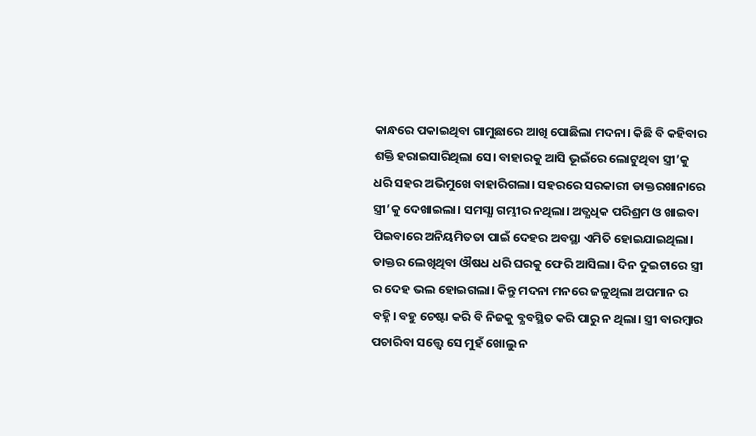କାନ୍ଧରେ ପକାଇଥିବା ଗାମୁଛାରେ ଆଖି ପୋଛିଲା ମଦନା। କିଛି ବି କହିବାର ଶକ୍ତି ହରାଇସାରିଥିଲା ସେ। ବାହାରକୁ ଆସି ଭୂଇଁରେ ଲୋଟୁଥିବା ସ୍ତ୍ରୀ’କୁ ଧରି ସହର ଅଭିମୁଖେ ବାହାରିଗଲା। ସହରରେ ସରକାରୀ ଡାକ୍ତରଖାନାରେ ସ୍ତ୍ରୀ’କୁ ଦେଖାଇଲା। ସମସ୍ଯା ଗମ୍ଭୀର ନଥିଲା। ଅତ୍ଯଧିକ ପରିଶ୍ରମ ଓ ଖାଇବା ପିଇବାରେ ଅନିୟମିତତା ପାଇଁ ଦେହର ଅବସ୍ଥା ଏମିତି ହୋଇଯାଇଥିଲା। ଡାକ୍ତର ଲେଖିଥିବା ଔଷଧ ଧରି ଘରକୁ ଫେରି ଆସିଲା। ଦିନ ଦୁଇଟାରେ ସ୍ତ୍ରୀ ର ଦେହ ଭଲ ହୋଇଗଲା। କିନ୍ତୁ ମଦନା ମନରେ ଜଳୁଥିଲା ଅପମାନ ର ବହ୍ନି। ବହୁ ଚେଷ୍ଟା କରି ବି ନିଜକୁ ବ୍ଯବସ୍ଥିତ କରି ପାରୁ ନ ଥିଲା। ସ୍ତ୍ରୀ ବାରମ୍ବାର ପଚାରିବା ସତ୍ତ୍ବେ ସେ ମୁହଁ ଖୋଲୁ ନ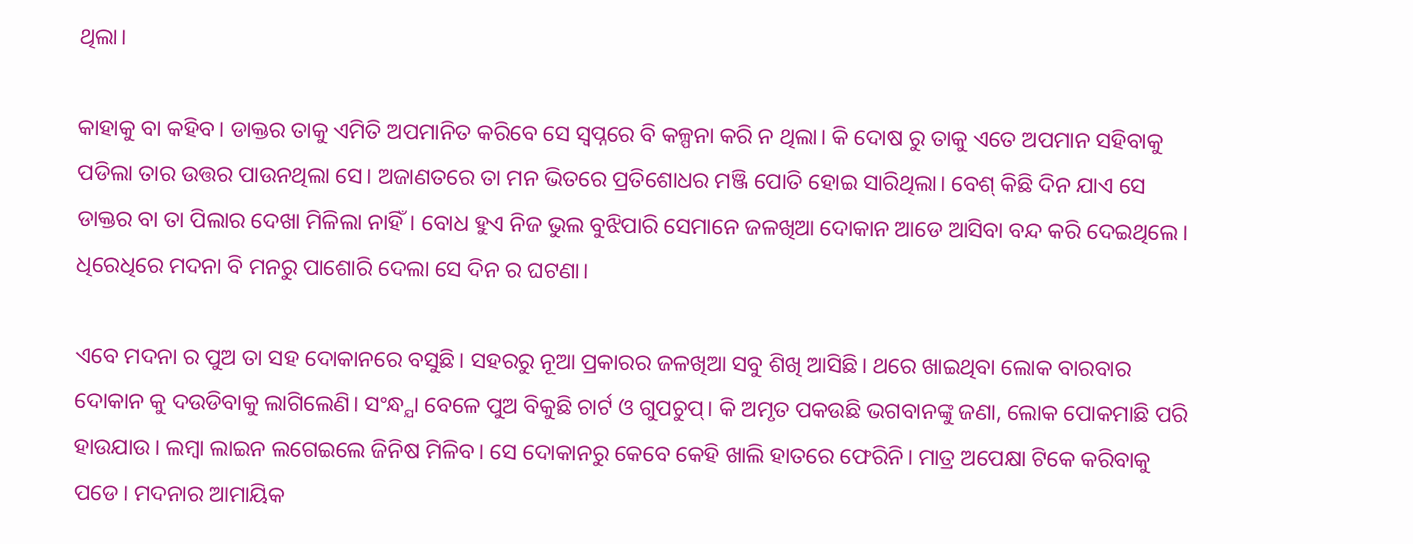ଥିଲା।

କାହାକୁ ବା କହିବ। ଡାକ୍ତର ତାକୁ ଏମିତି ଅପମାନିତ କରିବେ ସେ ସ୍ବପ୍ନରେ ବି କଳ୍ପନା କରି ନ ଥିଲା। କି ଦୋଷ ରୁ ତାକୁ ଏତେ ଅପମାନ ସହିବାକୁ ପଡିଲା ତାର ଉତ୍ତର ପାଉନଥିଲା ସେ। ଅଜାଣତରେ ତା ମନ ଭିତରେ ପ୍ରତିଶୋଧର ମଞ୍ଜି ପୋତି ହୋଇ ସାରିଥିଲା। ବେଶ୍ କିଛି ଦିନ ଯାଏ ସେ ଡାକ୍ତର ବା ତା ପିଲାର ଦେଖା ମିଳିଲା ନାହିଁ। ବୋଧ ହୁଏ ନିଜ ଭୁଲ ବୁଝିପାରି ସେମାନେ ଜଳଖିଆ ଦୋକାନ ଆଡେ ଆସିବା ବନ୍ଦ କରି ଦେଇଥିଲେ। ଧିରେଧିରେ ମଦନା ବି ମନରୁ ପାଶୋରି ଦେଲା ସେ ଦିନ ର ଘଟଣା।

ଏବେ ମଦନା ର ପୁଅ ତା ସହ ଦୋକାନରେ ବସୁଛି। ସହରରୁ ନୂଆ ପ୍ରକାରର ଜଳଖିଆ ସବୁ ଶିଖି ଆସିଛି। ଥରେ ଖାଇଥିବା ଲୋକ ବାରବାର ଦୋକାନ କୁ ଦଉଡିବାକୁ ଲାଗିଲେଣି। ସଂନ୍ଧ୍ଯା ବେଳେ ପୁଅ ବିକୁଛି ଚାର୍ଟ ଓ ଗୁପଚୁପ୍। କି ଅମୃତ ପକଉଛି ଭଗବାନଙ୍କୁ ଜଣା, ଲୋକ ପୋକମାଛି ପରି ହାଉଯାଉ। ଲମ୍ବା ଲାଇନ ଲଗେଇଲେ ଜିନିଷ ମିଳିବ। ସେ ଦୋକାନରୁ କେବେ କେହି ଖାଲି ହାତରେ ଫେରିନି। ମାତ୍ର ଅପେକ୍ଷା ଟିକେ କରିବାକୁ ପଡେ। ମଦନାର ଆମାୟିକ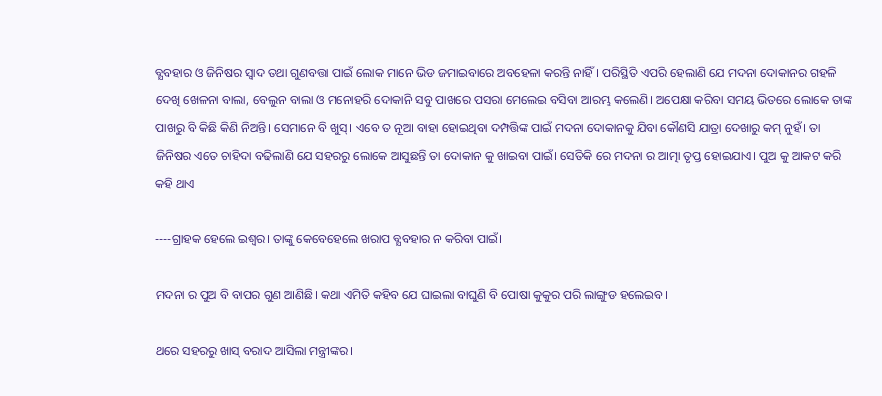ବ୍ଯବହାର ଓ ଜିନିଷର ସ୍ବାଦ ତଥା ଗୁଣବତ୍ତା ପାଇଁ ଲୋକ ମାନେ ଭିଡ ଜମାଇବାରେ ଅବହେଳା କରନ୍ତି ନାହିଁ। ପରିସ୍ଥିତି ଏପରି ହେଲାଣି ଯେ ମଦନା ଦୋକାନର ଗହଳି ଦେଖି ଖେଳନା ବାଲା, ବେଲୁନ ବାଲା ଓ ମନୋହରି ଦୋକାନି ସବୁ ପାଖରେ ପସରା ମେଲେଇ ବସିବା ଆରମ୍ଭ କଲେଣି। ଅପେକ୍ଷା କରିବା ସମୟ ଭିତରେ ଲୋକେ ତାଙ୍କ ପାଖରୁ ବି କିଛି କିଣି ନିଅନ୍ତି। ସେମାନେ ବି ଖୁସ୍। ଏବେ ତ ନୂଆ ବାହା ହୋଇଥିବା ଦମ୍ପତ୍ତିଙ୍କ ପାଇଁ ମଦନା ଦୋକାନକୁ ଯିବା କୌଣସି ଯାତ୍ରା ଦେଖାରୁ କମ୍ ନୁହଁ। ତା ଜିନିଷର ଏତେ ଚାହିଦା ବଢିଲାଣି ଯେ ସହରରୁ ଲୋକେ ଆସୁଛନ୍ତି ତା ଦୋକାନ କୁ ଖାଇବା ପାଇଁ। ସେତିକି ରେ ମଦନା ର ଆତ୍ମା ତୃପ୍ତ ହୋଇଯାଏ। ପୁଅ କୁ ଆକଟ କରି କହି ଥାଏ

----ଗ୍ରାହକ ହେଲେ ଇଶ୍ବର। ତାଙ୍କୁ କେବେହେଲେ ଖରାପ ବ୍ଯବହାର ନ କରିବା ପାଇଁ।

ମଦନା ର ପୁଅ ବି ବାପର ଗୁଣ ଆଣିଛି। କଥା ଏମିତି କହିବ ଯେ ଘାଇଲା ବାଘୁଣି ବି ପୋଷା କୁକୁର ପରି ଲାଙ୍ଗୁଡ ହଲେଇବ।

ଥରେ ସହରରୁ ଖାସ୍ ବରାଦ ଆସିଲା ମନ୍ତ୍ରୀଙ୍କର।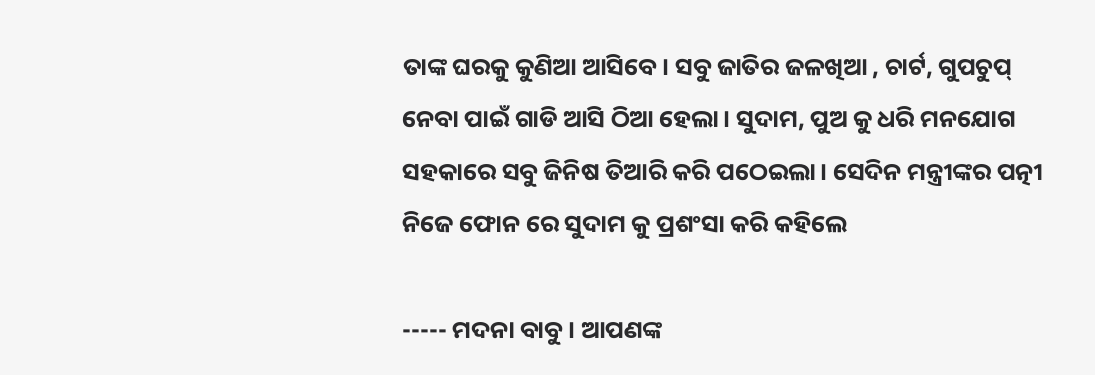ତାଙ୍କ ଘରକୁ କୁଣିଆ ଆସିବେ। ସବୁ ଜାତିର ଜଳଖିଆ , ଚାର୍ଟ, ଗୁପଚୁପ୍ ନେବା ପାଇଁ ଗାଡି ଆସି ଠିଆ ହେଲା। ସୁଦାମ, ପୁଅ କୁ ଧରି ମନଯୋଗ ସହକାରେ ସବୁ ଜିନିଷ ତିଆରି କରି ପଠେଇଲା। ସେଦିନ ମନ୍ତ୍ରୀଙ୍କର ପତ୍ନୀ ନିଜେ ଫୋନ ରେ ସୁଦାମ କୁ ପ୍ରଶଂସା କରି କହିଲେ

----- ମଦନା ବାବୁ। ଆପଣଙ୍କ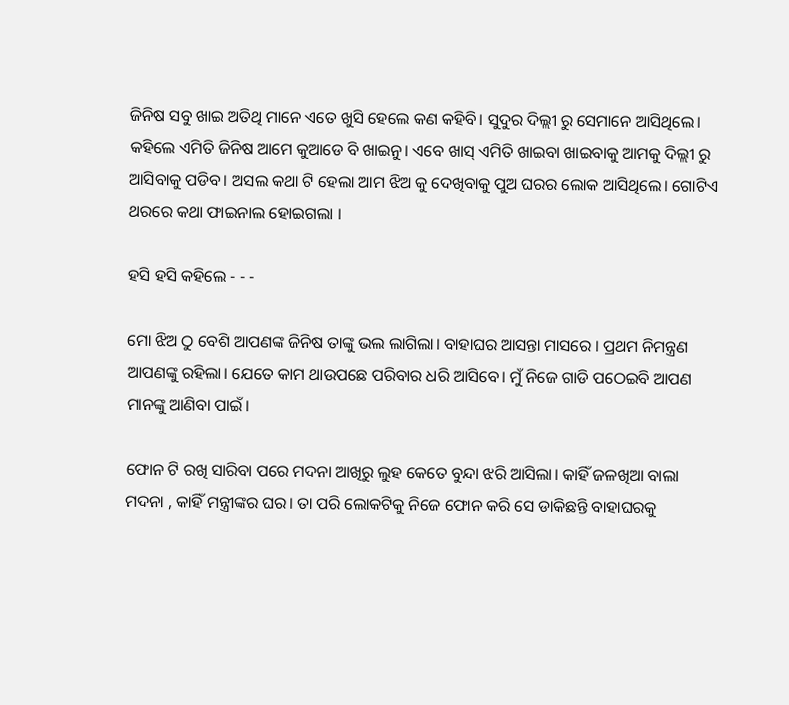ଜିନିଷ ସବୁ ଖାଇ ଅତିଥି ମାନେ ଏତେ ଖୁସି ହେଲେ କଣ କହିବି। ସୁଦୁର ଦିଲ୍ଲୀ ରୁ ସେମାନେ ଆସିଥିଲେ। କହିଲେ ଏମିତି ଜିନିଷ ଆମେ କୁଆଡେ ବି ଖାଇନୁ। ଏବେ ଖାସ୍ ଏମିତି ଖାଇବା ଖାଇବାକୁ ଆମକୁ ଦିଲ୍ଲୀ ରୁ ଆସିବାକୁ ପଡିବ। ଅସଲ କଥା ଟି ହେଲା ଆମ ଝିଅ କୁ ଦେଖିବାକୁ ପୁଅ ଘରର ଲୋକ ଆସିଥିଲେ। ଗୋଟିଏ ଥରରେ କଥା ଫାଇନାଲ ହୋଇଗଲା ।

ହସି ହସି କହିଲେ - - -

ମୋ ଝିଅ ଠୁ ବେଶି ଆପଣଙ୍କ ଜିନିଷ ତାଙ୍କୁ ଭଲ ଲାଗିଲା। ବାହାଘର ଆସନ୍ତା ମାସରେ । ପ୍ରଥମ ନିମନ୍ତ୍ରଣ ଆପଣଙ୍କୁ ରହିଲା। ଯେତେ କାମ ଥାଉପଛେ ପରିବାର ଧରି ଆସିବେ। ମୁଁ ନିଜେ ଗାଡି ପଠେଇବି ଆପଣ ମାନଙ୍କୁ ଆଣିବା ପାଇଁ।

ଫୋନ ଟି ରଖି ସାରିବା ପରେ ମଦନା ଆଖିରୁ ଲୁହ କେତେ ବୁନ୍ଦା ଝରି ଆସିଲା। କାହିଁ ଜଳଖିଆ ବାଲା ମଦନା , କାହିଁ ମନ୍ତ୍ରୀଙ୍କର ଘର। ତା ପରି ଲୋକଟିକୁ ନିଜେ ଫୋନ କରି ସେ ଡାକିଛନ୍ତି ବାହାଘରକୁ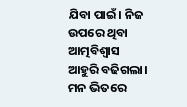ଯିବା ପାଇଁ। ନିଜ ଉପରେ ଥିବା ଆତ୍ମବିଶ୍ବାସ ଆହୁରି ବଢିଗଲା। ମନ ଭିତରେ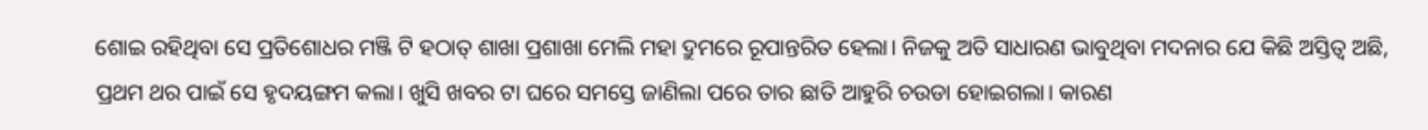ଶୋଇ ରହିଥିବା ସେ ପ୍ରତିଶୋଧର ମଞ୍ଜି ଟି ହଠାତ୍ ଶାଖା ପ୍ରଶାଖା ମେଲି ମହା ଦ୍ରୁମରେ ରୂପାନ୍ତରିତ ହେଲା। ନିଜକୁ ଅତି ସାଧାରଣ ଭାବୁଥିବା ମଦନାର ଯେ କିଛି ଅସ୍ତିତ୍ବ ଅଛି, ପ୍ରଥମ ଥର ପାଇଁ ସେ ହୃଦୟଙ୍ଗମ କଲା। ଖୁସି ଖବର ଟା ଘରେ ସମସ୍ତେ ଜାଣିଲା ପରେ ତାର ଛାତି ଆହୁରି ଚଉଡା ହୋଇଗଲା। କାରଣ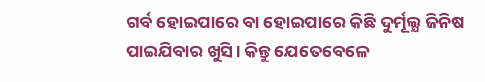ଗର୍ବ ହୋଇପାରେ ବା ହୋଇପାରେ କିଛି ଦୁର୍ମୂଲ୍ଯ ଜିନିଷ ପାଇଯିବାର ଖୁସି। କିନ୍ତୁ ଯେତେବେଳେ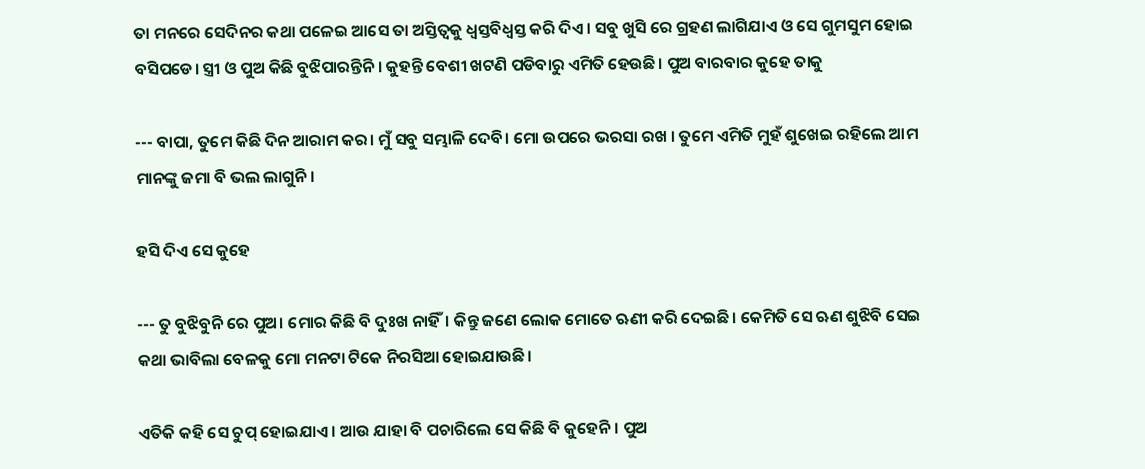ତା ମନରେ ସେଦିନର କଥା ପଳେଇ ଆସେ ତା ଅସ୍ତିତ୍ବକୁ ଧ୍ବସ୍ତବିଧ୍ବସ୍ତ କରି ଦିଏ। ସବୁ ଖୁସି ରେ ଗ୍ରହଣ ଲାଗିଯାଏ ଓ ସେ ଗୁମସୁମ ହୋଇ ବସିପଡେ। ସ୍ତ୍ରୀ ଓ ପୁଅ କିଛି ବୁଝିପାରନ୍ତିନି । କୁହନ୍ତି ବେଶୀ ଖଟଣି ପଡିବାରୁ ଏମିତି ହେଉଛି। ପୁଅ ବାରବାର କୁହେ ତାକୁ

--- ବାପା, ତୁମେ କିଛି ଦିନ ଆରାମ କର। ମୁଁ ସବୁ ସମ୍ଭାଳି ଦେବି। ମୋ ଉପରେ ଭରସା ରଖ । ତୁମେ ଏମିତି ମୁହଁ ଶୁଖେଇ ରହିଲେ ଆମ ମାନଙ୍କୁ ଜମା ବି ଭଲ ଲାଗୁନି।

ହସି ଦିଏ ସେ କୁହେ

--- ତୁ ବୁଝିବୁନି ରେ ପୁଅ। ମୋର କିଛି ବି ଦୁଃଖ ନାହିଁ। କିନ୍ତୁ ଜଣେ ଲୋକ ମୋତେ ଋଣୀ କରି ଦେଇଛି। କେମିତି ସେ ଋଣ ଶୁଝିବି ସେଇ କଥା ଭାବିଲା ବେଳକୁ ମୋ ମନଟା ଟିକେ ନିରସିଆ ହୋଇଯାଉଛି।

ଏତିକି କହି ସେ ଚୁପ୍ ହୋଇଯାଏ। ଆଉ ଯାହା ବି ପଚାରିଲେ ସେ କିଛି ବି କୁହେନି। ପୁଅ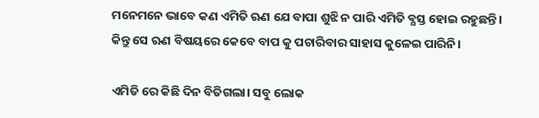ମନେମନେ ଭାବେ କଣ ଏମିତି ଋଣ ଯେ ବାପା ଶୁଝି ନ ପାରି ଏମିତି ବ୍ଯସ୍ତ ହୋଇ ରହୁଛନ୍ତି। କିନ୍ତୁ ସେ ଋଣ ବିଷୟରେ କେବେ ବାପ କୁ ପଚାରିବାର ସାହାସ କୁଳେଇ ପାରିନି।

ଏମିତି ରେ କିଛି ଦିନ ବିତିଗଲା। ସବୁ ଲୋକ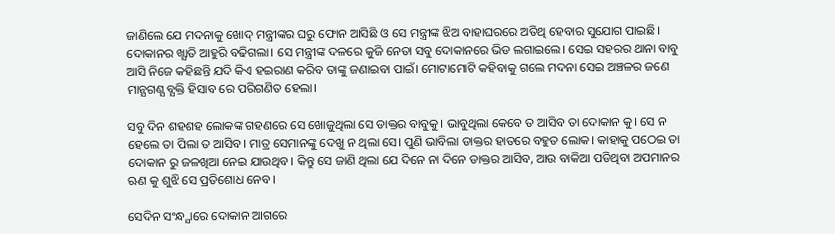ଜାଣିଲେ ଯେ ମଦନାକୁ ଖୋଦ୍ ମନ୍ତ୍ରୀଙ୍କର ଘରୁ ଫୋନ ଆସିଛି ଓ ସେ ମନ୍ତ୍ରୀଙ୍କ ଝିଅ ବାହାଘରରେ ଅତିଥି ହେବାର ସୁଯୋଗ ପାଇଛି। ଦୋକାନର ଖ୍ଯାତି ଆହୁରି ବଢିଗଲା। ସେ ମନ୍ତ୍ରୀଙ୍କ ଦଳରେ କୁଜି ନେତା ସବୁ ଦୋକାନରେ ଭିଡ ଲଗାଇଲେ। ସେଇ ସହରର ଥାନା ବାବୁ ଆସି ନିଜେ କହିଛନ୍ତି ଯଦି କିଏ ହଇରାଣ କରିବ ତାଙ୍କୁ ଜଣାଇବା ପାଇଁ। ମୋଟାମୋଟି କହିବାକୁ ଗଲେ ମଦନା ସେଇ ଅଞ୍ଚଳର ଜଣେ ମାନ୍ଯଗଣ୍ଯ ବ୍ଯକ୍ତି ହିସାବ ରେ ପରିଗଣିତ ହେଲା।

ସବୁ ଦିନ ଶହଶହ ଲୋକଙ୍କ ଗହଣରେ ସେ ଖୋଜୁଥିଲା ସେ ଡାକ୍ତର ବାବୁକୁ। ଭାବୁଥିଲା କେବେ ତ ଆସିବ ତା ଦୋକାନ କୁ। ସେ ନ ହେଲେ ତା ପିଲା ତ ଆସିବ। ମାତ୍ର ସେମାନଙ୍କୁ ଦେଖୁ ନ ଥିଲା ସେ। ପୁଣି ଭାବିଲା ଡାକ୍ତର ହାତରେ ବହୁତ ଲୋକ। କାହାକୁ ପଠେଇ ତା ଦୋକାନ ରୁ ଜଳଖିଆ ନେଇ ଯାଉଥିବ। କିନ୍ତୁ ସେ ଜାଣି ଥିଲା ଯେ ଦିନେ ନା ଦିନେ ଡାକ୍ତର ଆସିବ, ଆଉ ବାକିଆ ପଡିଥିବା ଅପମାନର ଋଣ କୁ ଶୁଝି ସେ ପ୍ରତିଶୋଧ ନେବ।

ସେଦିନ ସଂନ୍ଧ୍ଯାରେ ଦୋକାନ ଆଗରେ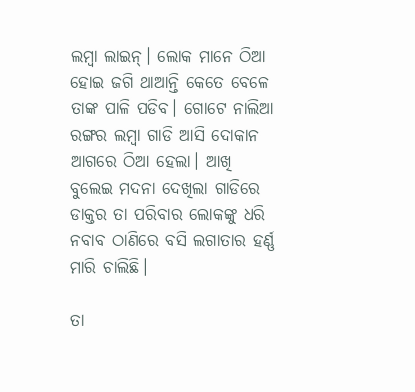ଲମ୍ବା ଲାଇନ୍। ଲୋକ ମାନେ ଠିଆ ହୋଇ ଜଗି ଥାଆନ୍ତି କେତେ ବେଳେ ତାଙ୍କ ପାଳି ପଡିବ। ଗୋଟେ ନାଲିଆ ରଙ୍ଗର ଲମ୍ବା ଗାଡି ଆସି ଦୋକାନ ଆଗରେ ଠିଆ ହେଲା। ଆଖି ବୁଲେଇ ମଦନା ଦେଖିଲା ଗାଡିରେ ଡାକ୍ତର ତା ପରିବାର ଲୋକଙ୍କୁ ଧରି ନବାବ ଠାଣିରେ ବସି ଲଗାତାର ହର୍ଣ୍ଣ ମାରି ଚାଲିଛି।

ତା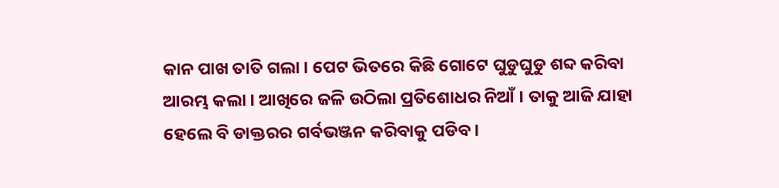କାନ ପାଖ ତାତି ଗଲା। ପେଟ ଭିତରେ କିଛି ଗୋଟେ ଘୁଡୁଘୁଡୁ ଶବ୍ଦ କରିବା ଆରମ୍ଭ କଲା। ଆଖିରେ ଜଳି ଉଠିଲା ପ୍ରତିଶୋଧର ନିଆଁ। ତାକୁ ଆଜି ଯାହା ହେଲେ ବି ଡାକ୍ତରର ଗର୍ବଭଞ୍ଜନ କରିବାକୁ ପଡିବ।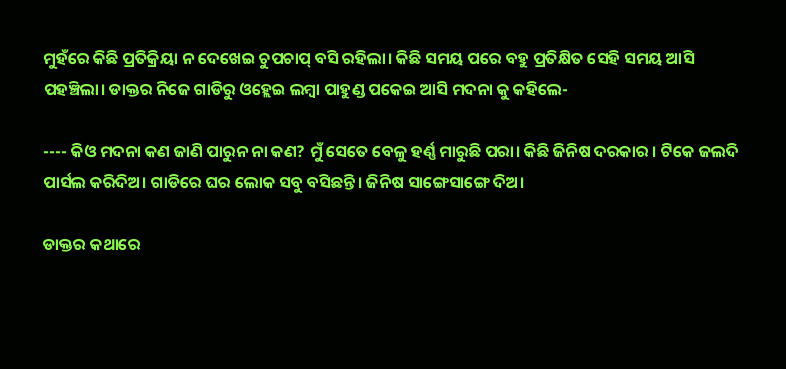ମୁହଁରେ କିଛି ପ୍ରତିକ୍ରିୟା ନ ଦେଖେଇ ଚୁପଚାପ୍ ବସି ରହିଲା। କିଛି ସମୟ ପରେ ବହୁ ପ୍ରତିକ୍ଷିତ ସେହି ସମୟ ଆସି ପହଞ୍ଚିଲା। ଡାକ୍ତର ନିଜେ ଗାଡିରୁ ଓହ୍ଲେଇ ଲମ୍ବା ପାହୁଣ୍ଡ ପକେଇ ଆସି ମଦନା କୁ କହିଲେ-

---- କିଓ ମଦନା କଣ ଜାଣି ପାରୁନ ନା କଣ? ମୁଁ ସେତେ ବେଳୁ ହର୍ଣ୍ଣ ମାରୁଛି ପରା। କିଛି ଜିନିଷ ଦରକାର । ଟିକେ ଜଲଦି ପାର୍ସଲ କରିଦିଅ। ଗାଡିରେ ଘର ଲୋକ ସବୁ ବସିଛନ୍ତି। ଜିନିଷ ସାଙ୍ଗେସାଙ୍ଗେ ଦିଅ।

ଡାକ୍ତର କଥାରେ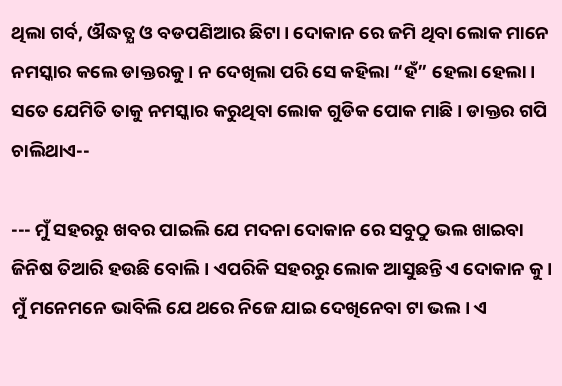ଥିଲା ଗର୍ବ, ଔଦ୍ଧତ୍ଯ ଓ ବଡପଣିଆର ଛିଟା। ଦୋକାନ ରେ ଜମି ଥିବା ଲୋକ ମାନେ ନମସ୍କାର କଲେ ଡାକ୍ତରକୁ। ନ ଦେଖିଲା ପରି ସେ କହିଲା “ହଁ” ହେଲା ହେଲା। ସତେ ଯେମିତି ତାକୁ ନମସ୍କାର କରୁଥିବା ଲୋକ ଗୁଡିକ ପୋକ ମାଛି। ଡାକ୍ତର ଗପି ଚାଲିଥାଏ--

--- ମୁଁ ସହରରୁ ଖବର ପାଇଲି ଯେ ମଦନା ଦୋକାନ ରେ ସବୁଠୁ ଭଲ ଖାଇବା ଜିନିଷ ତିଆରି ହଉଛି ବୋଲି। ଏପରିକି ସହରରୁ ଲୋକ ଆସୁଛନ୍ତି ଏ ଦୋକାନ କୁ। ମୁଁ ମନେମନେ ଭାବିଲି ଯେ ଥରେ ନିଜେ ଯାଇ ଦେଖିନେବା ଟା ଭଲ। ଏ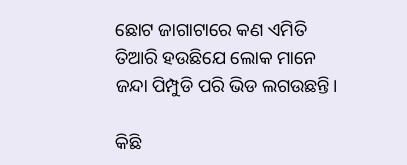ଛୋଟ ଜାଗାଟାରେ କଣ ଏମିତି ତିଆରି ହଉଛିଯେ ଲୋକ ମାନେ ଜନ୍ଦା ପିମ୍ପୁଡି ପରି ଭିଡ ଲଗଉଛନ୍ତି।

କିଛି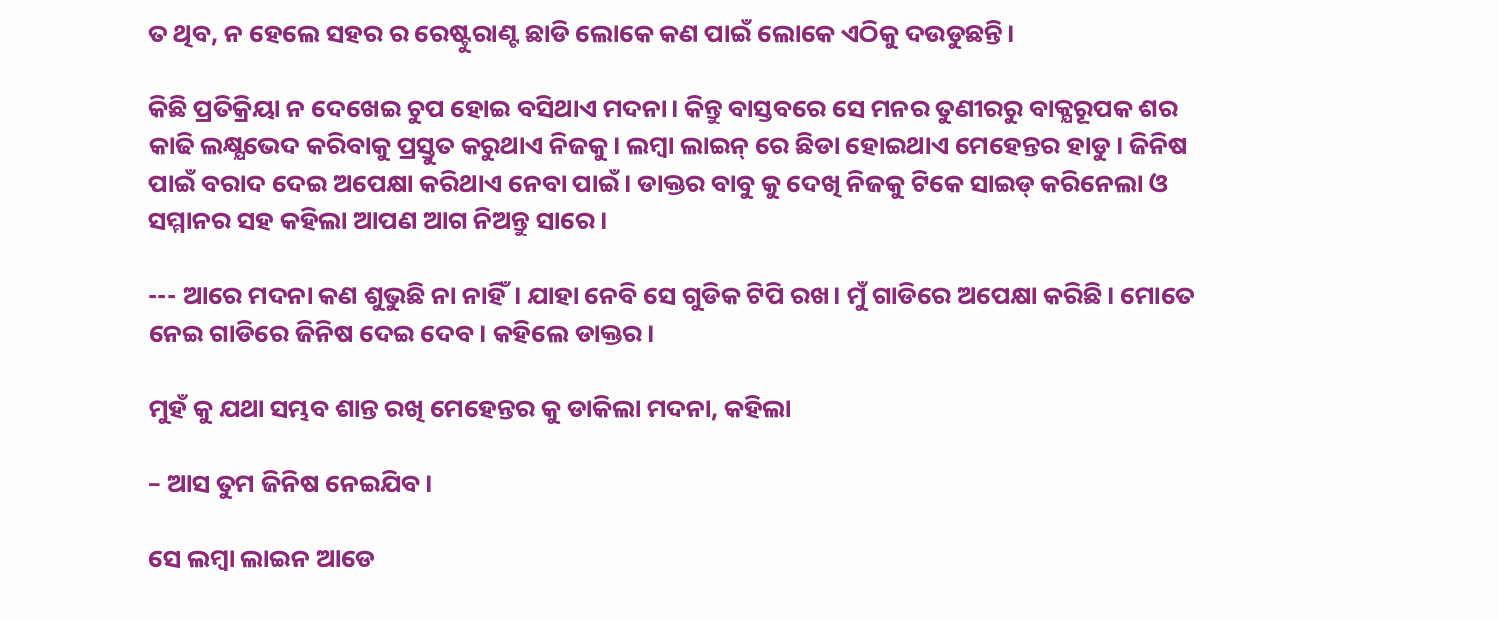ତ ଥିବ, ନ ହେଲେ ସହର ର ରେଷ୍ଟୁରାଣ୍ଟ ଛାଡି ଲୋକେ କଣ ପାଇଁ ଲୋକେ ଏଠିକୁ ଦଉଡୁଛନ୍ତି।

କିଛି ପ୍ରତିକ୍ରିୟା ନ ଦେଖେଇ ଚୁପ ହୋଇ ବସିଥାଏ ମଦନା। କିନ୍ତୁ ବାସ୍ତବରେ ସେ ମନର ତୁଣୀରରୁ ବାକ୍ଯରୂପକ ଶର କାଢି ଲକ୍ଷ୍ଯଭେଦ କରିବାକୁ ପ୍ରସ୍ତୁତ କରୁଥାଏ ନିଜକୁ। ଲମ୍ବା ଲାଇନ୍ ରେ ଛିଡା ହୋଇଥାଏ ମେହେନ୍ତର ହାଡୁ । ଜିନିଷ ପାଇଁ ବରାଦ ଦେଇ ଅପେକ୍ଷା କରିଥାଏ ନେବା ପାଇଁ। ଡାକ୍ତର ବାବୁ କୁ ଦେଖି ନିଜକୁ ଟିକେ ସାଇଡ୍ କରିନେଲା ଓ ସମ୍ମାନର ସହ କହିଲା ଆପଣ ଆଗ ନିଅନ୍ତୁ ସାରେ।

--- ଆରେ ମଦନା କଣ ଶୁଭୁଛି ନା ନାହିଁ। ଯାହା ନେବି ସେ ଗୁଡିକ ଟିପି ରଖ। ମୁଁ ଗାଡିରେ ଅପେକ୍ଷା କରିଛି। ମୋତେ ନେଇ ଗାଡିରେ ଜିନିଷ ଦେଇ ଦେବ। କହିଲେ ଡାକ୍ତର।

ମୁହଁ କୁ ଯଥା ସମ୍ଭବ ଶାନ୍ତ ରଖି ମେହେନ୍ତର କୁ ଡାକିଲା ମଦନା, କହିଲା

– ଆସ ତୁମ ଜିନିଷ ନେଇଯିବ।

ସେ ଲମ୍ବା ଲାଇନ ଆଡେ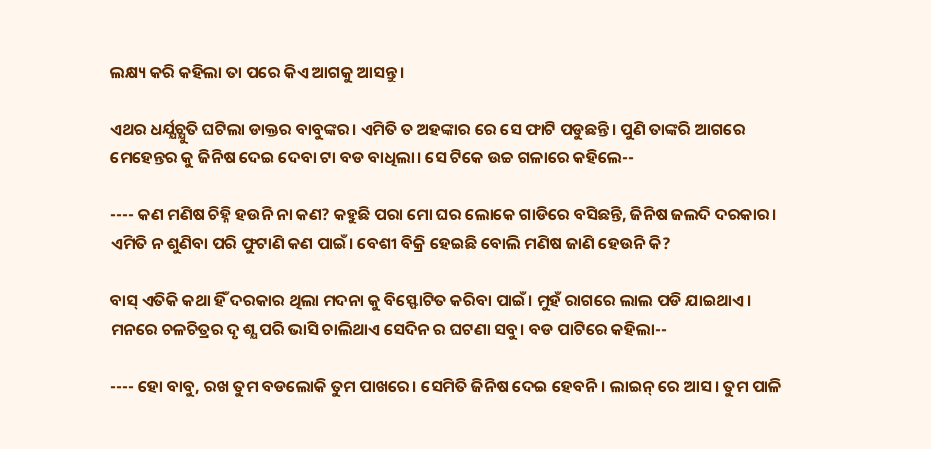ଲକ୍ଷ୍ୟ କରି କହିଲା ତା ପରେ କିଏ ଆଗକୁ ଆସନ୍ତୁ।

ଏଥର ଧର୍ଯ୍ଯଚ୍ଯୁତି ଘଟିଲା ଡାକ୍ତର ବାବୁଙ୍କର। ଏମିତି ତ ଅହଙ୍କାର ରେ ସେ ଫାଟି ପଡୁଛନ୍ତି। ପୁଣି ତାଙ୍କରି ଆଗରେ ମେହେନ୍ତର କୁ ଜିନିଷ ଦେଇ ଦେବା ଟା ବଡ ବାଧିଲା। ସେ ଟିକେ ଉଚ୍ଚ ଗଳାରେ କହିଲେ--

---- କଣ ମଣିଷ ଚିହ୍ନି ହଉନି ନା କଣ? କହୁଛି ପରା ମୋ ଘର ଲୋକେ ଗାଡିରେ ବସିଛନ୍ତି, ଜିନିଷ ଜଲଦି ଦରକାର। ଏମିତି ନ ଶୁଣିବା ପରି ଫୁଟାଣି କଣ ପାଇଁ। ବେଶୀ ବିକ୍ରି ହେଇଛି ବୋଲି ମଣିଷ ଜାଣି ହେଉନି କି?

ବାସ୍ ଏତିକି କଥା ହିଁ ଦରକାର ଥିଲା ମଦନା କୁ ବିସ୍ଫୋଟିତ କରିବା ପାଇଁ। ମୁହଁ ରାଗରେ ଲାଲ ପଡି ଯାଇଥାଏ। ମନରେ ଚଳଚିତ୍ରର ଦୃ ଶ୍ଯ ପରି ଭାସି ଚାଲିଥାଏ ସେଦିନ ର ଘଟଣା ସବୁ। ବଡ ପାଟିରେ କହିଲା--

---- ହୋ ବାବୁ, ରଖ ତୁମ ବଡଲୋକି ତୁମ ପାଖରେ। ସେମିତି ଜିନିଷ ଦେଇ ହେବନି। ଲାଇନ୍ ରେ ଆସ। ତୁମ ପାଳି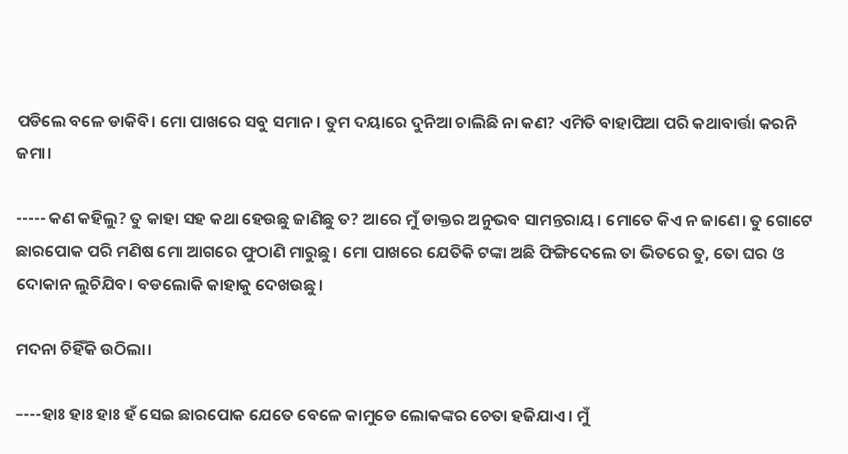ପଡିଲେ ବଳେ ଡାକିବି। ମୋ ପାଖରେ ସବୁ ସମାନ। ତୁମ ଦୟାରେ ଦୁନିଆ ଚାଲିଛି ନା କଣ? ଏମିତି ବାହାପିଆ ପରି କଥାବାର୍ତ୍ତା କରନି ଜମା।

----- କଣ କହିଲୁ? ତୁ କାହା ସହ କଥା ହେଉଛୁ ଜାଣିଛୁ ତ? ଆରେ ମୁଁ ଡାକ୍ତର ଅନୁଭବ ସାମନ୍ତରାୟ। ମୋତେ କିଏ ନ ଜାଣେ। ତୁ ଗୋଟେ ଛାରପୋକ ପରି ମଣିଷ ମୋ ଆଗରେ ଫୁଠାଣି ମାରୁଛୁ। ମୋ ପାଖରେ ଯେତିକି ଟଙ୍କା ଅଛି ଫିଙ୍ଗିଦେଲେ ତା ଭିତରେ ତୁ, ତୋ ଘର ଓ ଦୋକାନ ଲୁଚିଯିବ। ବଡଲୋକି କାହାକୁ ଦେଖଉଛୁ।

ମଦନା ଚିହିଁକି ଉଠିଲା।

–---ହାଃ ହାଃ ହାଃ ହଁ ସେଇ ଛାରପୋକ ଯେତେ ବେଳେ କାମୁଡେ ଲୋକଙ୍କର ଚେତା ହଜିଯାଏ। ମୁଁ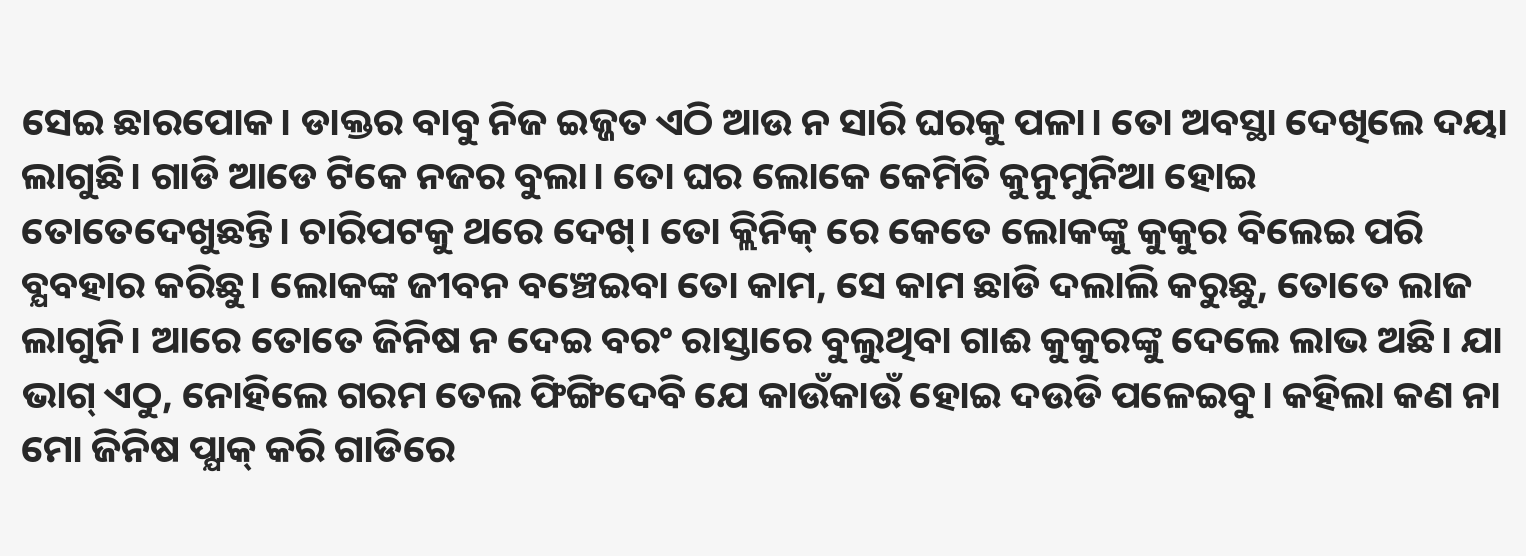ସେଇ ଛାରପୋକ। ଡାକ୍ତର ବାବୁ ନିଜ ଇଜ୍ଜତ ଏଠି ଆଉ ନ ସାରି ଘରକୁ ପଳା। ତୋ ଅବସ୍ଥା ଦେଖିଲେ ଦୟା ଲାଗୁଛି। ଗାଡି ଆଡେ ଟିକେ ନଜର ବୁଲା। ତୋ ଘର ଲୋକେ କେମିତି କୁନୁମୁନିଆ ହୋଇ ତୋତେଦେଖୁଛନ୍ତି। ଚାରିପଟକୁ ଥରେ ଦେଖ୍। ତୋ କ୍ଲିନିକ୍ ରେ କେତେ ଲୋକଙ୍କୁ କୁକୁର ବିଲେଇ ପରି ବ୍ଯବହାର କରିଛୁ। ଲୋକଙ୍କ ଜୀବନ ବଞ୍ଚେଇବା ତୋ କାମ, ସେ କାମ ଛାଡି ଦଲାଲି କରୁଛୁ, ତୋତେ ଲାଜ ଲାଗୁନି। ଆରେ ତୋତେ ଜିନିଷ ନ ଦେଇ ବରଂ ରାସ୍ତାରେ ବୁଲୁଥିବା ଗାଈ କୁକୁରଙ୍କୁ ଦେଲେ ଲାଭ ଅଛି। ଯା ଭାଗ୍ ଏଠୁ, ନୋହିଲେ ଗରମ ତେଲ ଫିଙ୍ଗିଦେବି ଯେ କାଉଁକାଉଁ ହୋଇ ଦଉଡି ପଳେଇବୁ। କହିଲା କଣ ନା ମୋ ଜିନିଷ ପ୍ଯାକ୍ କରି ଗାଡିରେ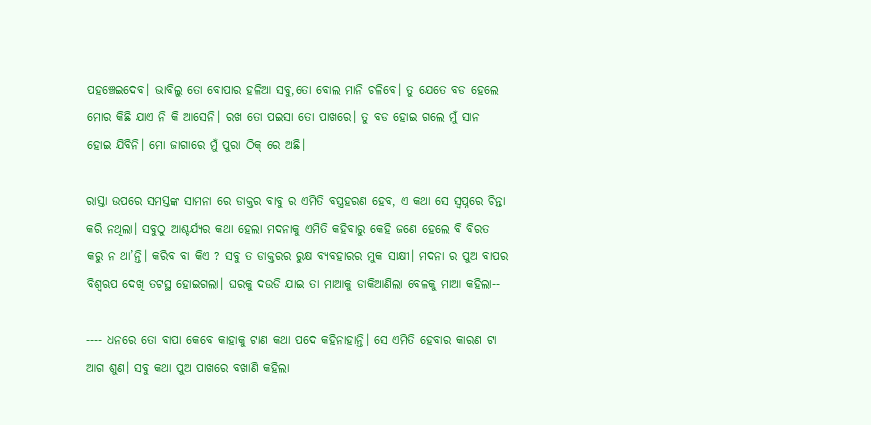ପହଞ୍ଚେଇଦେବ। ଭାବିଲୁ ତୋ ବୋପାର ହଳିଆ ସବୁ,ତୋ ବୋଲ ମାନି ଚଳିବେ। ତୁ ଯେତେ ବଡ ହେଲେ ମୋର କିଛି ଯାଏ ନି କି ଆସେନି। ରଖ ତୋ ପଇସା ତୋ ପାଖରେ। ତୁ ବଡ ହୋଇ ଗଲେ ମୁଁ ସାନ ହୋଇ ଯିବିନି। ମୋ ଜାଗାରେ ମୁଁ ପୁରା ଠିକ୍ ରେ ଅଛି।

ରାସ୍ତା ଉପରେ ସମସ୍ତଙ୍କ ସାମନା ରେ ଡାକ୍ତର ବାବୁ ର ଏମିତି ବସ୍ତ୍ରହରଣ ହେବ, ଏ କଥା ସେ ସ୍ବପ୍ନରେ ଚିନ୍ତା କରି ନଥିଲା। ସବୁଠୁ ଆଶ୍ଚର୍ଯ୍ଯର କଥା ହେଲା ମଦନାକୁ ଏମିତି କହିବାରୁ କେହି ଜଣେ ହେଲେ ବି ବିରତ କରୁ ନ ଥା’ନ୍ତି। କରିବ ବା କିଏ ? ସବୁ ତ ଡାକ୍ତରର ରୁକ୍ଷ ବ୍ଯବହାରର ମୁକ ସାକ୍ଷୀ। ମଦନା ର ପୁଅ ବାପର ବିଶ୍ବଋପ ଦେଖି ତଟସ୍ଥ ହୋଇଗଲା। ଘରକୁ ଦଉଡି ଯାଇ ତା ମାଆକୁ ଡାକିଆଣିଲା ବେଳକୁ ମାଆ କହିଲା--

---- ଧନରେ ତୋ ବାପା କେବେ କାହାକୁ ଟାଣ କଥା ପଦେ କହିନାହାନ୍ତି। ସେ ଏମିତି ହେବାର କାରଣ ଟା ଆଗ ଶୁଣ। ସବୁ କଥା ପୁଅ ପାଖରେ ବଖାଣି କହିଲା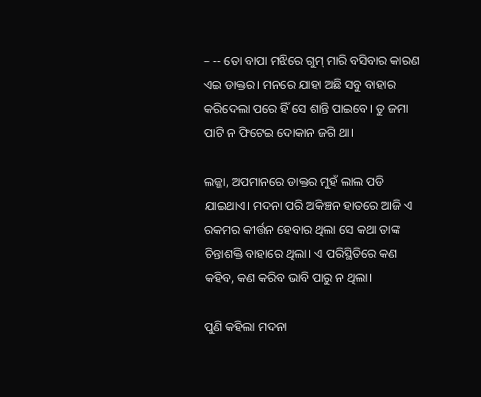– -- ତୋ ବାପା ମଝିରେ ଗୁମ୍ ମାରି ବସିବାର କାରଣ ଏଇ ଡାକ୍ତର। ମନରେ ଯାହା ଅଛି ସବୁ ବାହାର କରିଦେଲା ପରେ ହିଁ ସେ ଶାନ୍ତି ପାଇବେ। ତୁ ଜମା ପାଟି ନ ଫିଟେଇ ଦୋକାନ ଜଗି ଥା।

ଲଜ୍ଜା, ଅପମାନରେ ଡାକ୍ତର ମୁହଁ ଲାଲ ପଡି ଯାଇଥାଏ। ମଦନା ପରି ଅକିଞ୍ଚନ ହାତରେ ଆଜି ଏ ରକମର କୀର୍ତ୍ତନ ହେବାର ଥିଲା ସେ କଥା ତାଙ୍କ ଚିନ୍ତାଶକ୍ତି ବାହାରେ ଥିଲା। ଏ ପରିସ୍ଥିତିରେ କଣ କହିବ, କଣ କରିବ ଭାବି ପାରୁ ନ ଥିଲା।

ପୁଣି କହିଲା ମଦନା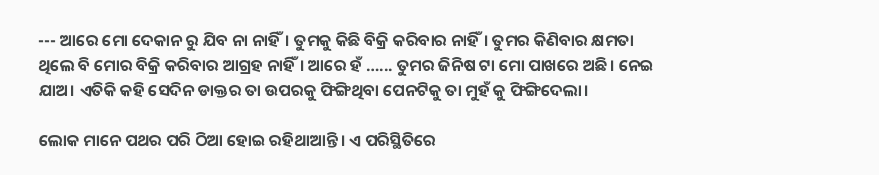--- ଆରେ ମୋ ଦେକାନ ରୁ ଯିବ ନା ନାହିଁ। ତୁମକୁ କିଛି ବିକ୍ରି କରିବାର ନାହିଁ। ତୁମର କିଣିବାର କ୍ଷମତା ଥିଲେ ବି ମୋର ବିକ୍ରି କରିବାର ଆଗ୍ରହ ନାହିଁ। ଆରେ ହଁ …... ତୁମର ଜିନିଷ ଟା ମୋ ପାଖରେ ଅଛି। ନେଇ ଯାଅ। ଏତିକି କହି ସେଦିନ ଡାକ୍ତର ତା ଉପରକୁ ଫିଙ୍ଗିଥିବା ପେନଟିକୁ ତା ମୁହଁ କୁ ଫିଙ୍ଗିଦେଲା।

ଲୋକ ମାନେ ପଥର ପରି ଠିଆ ହୋଇ ରହିଥାଆନ୍ତି। ଏ ପରିସ୍ଥିତିରେ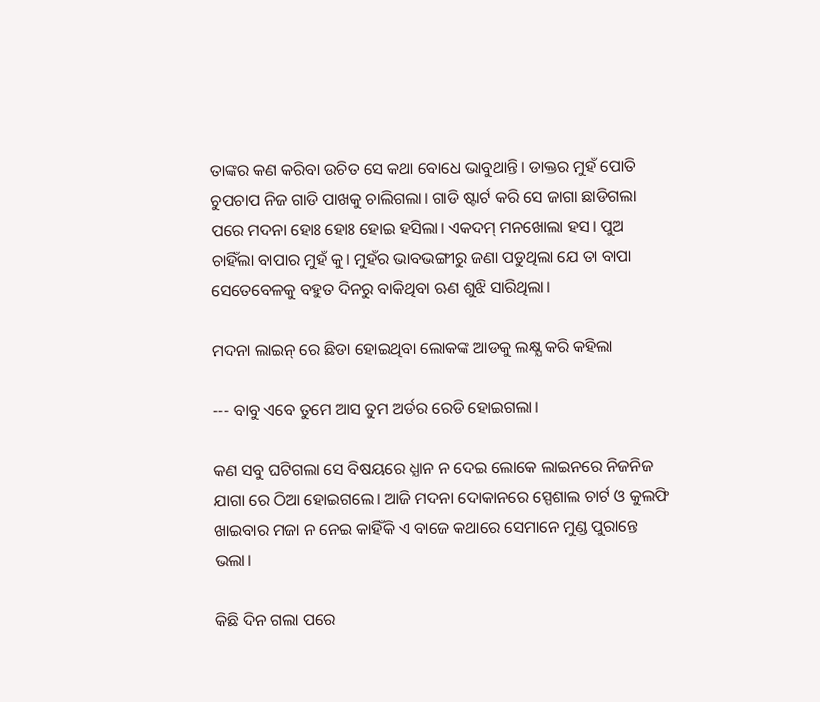ତାଙ୍କର କଣ କରିବା ଉଚିତ ସେ କଥା ବୋଧେ ଭାବୁଥାନ୍ତି। ଡାକ୍ତର ମୁହଁ ପୋତି ଚୁପଚାପ ନିଜ ଗାଡି ପାଖକୁ ଚାଲିଗଲା। ଗାଡି ଷ୍ଟାର୍ଟ କରି ସେ ଜାଗା ଛାଡିଗଲା ପରେ ମଦନା ହୋଃ ହୋଃ ହୋଇ ହସିଲା। ଏକଦମ୍ ମନଖୋଲା ହସ। ପୁଅ ଚାହିଁଲା ବାପାର ମୁହଁ କୁ। ମୁହଁର ଭାବଭଙ୍ଗୀରୁ ଜଣା ପଡୁଥିଲା ଯେ ତା ବାପା ସେତେବେଳକୁ ବହୁତ ଦିନରୁ ବାକିଥିବା ଋଣ ଶୁଝି ସାରିଥିଲା।

ମଦନା ଲାଇନ୍ ରେ ଛିଡା ହୋଇଥିବା ଲୋକଙ୍କ ଆଡକୁ ଲକ୍ଷ୍ଯ କରି କହିଲା

--- ବାବୁ ଏବେ ତୁମେ ଆସ ତୁମ ଅର୍ଡର ରେଡି ହୋଇଗଲା।

କଣ ସବୁ ଘଟିଗଲା ସେ ବିଷୟରେ ଧ୍ଯାନ ନ ଦେଇ ଲୋକେ ଲାଇନରେ ନିଜନିଜ ଯାଗା ରେ ଠିଆ ହୋଇଗଲେ। ଆଜି ମଦନା ଦୋକାନରେ ସ୍ପେଶାଲ ଚାର୍ଟ ଓ କୁଲଫି ଖାଇବାର ମଜା ନ ନେଇ କାହିଁକି ଏ ବାଜେ କଥାରେ ସେମାନେ ମୁଣ୍ଡ ପୁରାନ୍ତେ ଭଲା।

କିଛି ଦିନ ଗଲା ପରେ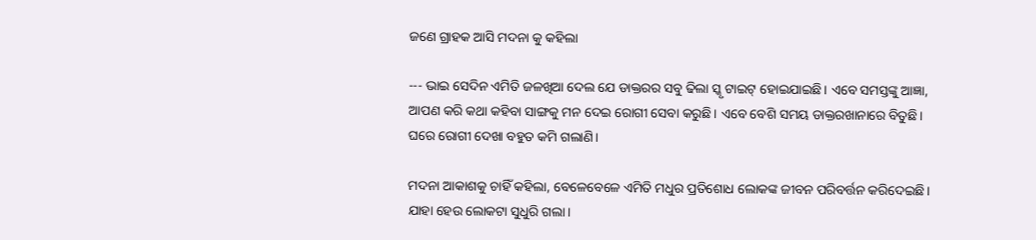ଜଣେ ଗ୍ରାହକ ଆସି ମଦନା କୁ କହିଲା

--- ଭାଇ ସେଦିନ ଏମିତି ଜଳଖିଆ ଦେଲ ଯେ ଡାକ୍ତରର ସବୁ ଢିଲା ସ୍କୃ ଟାଇଟ୍ ହୋଇଯାଇଛି। ଏବେ ସମସ୍ତଙ୍କୁ ଆଜ୍ଞା, ଆପଣ କରି କଥା କହିବା ସାଙ୍ଗକୁ ମନ ଦେଇ ରୋଗୀ ସେବା କରୁଛି। ଏବେ ବେଶି ସମୟ ଡାକ୍ତରଖାନାରେ ବିତୁଛି। ଘରେ ରୋଗୀ ଦେଖା ବହୁତ କମି ଗଲାଣି।

ମଦନା ଆକାଶକୁ ଚାହିଁ କହିଲା, ବେଳେବେଳେ ଏମିତି ମଧୁର ପ୍ରତିଶୋଧ ଲୋକଙ୍କ ଜୀବନ ପରିବର୍ତ୍ତନ କରିଦେଇଛି। ଯାହା ହେଉ ଲୋକଟା ସୁଧୁରି ଗଲା।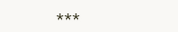***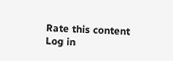Rate this content
Log in